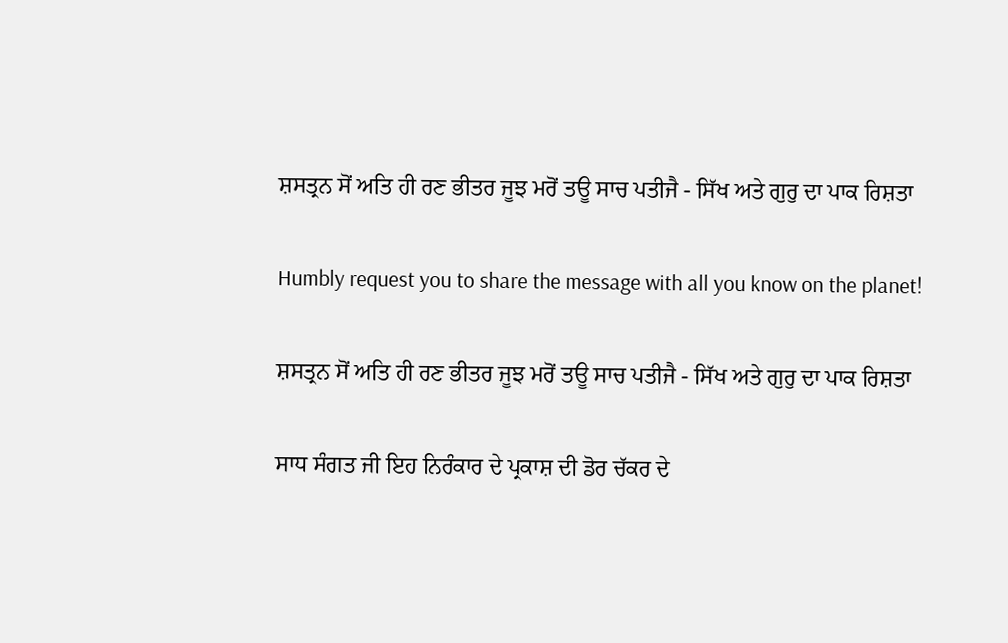ਸ਼ਸਤ੍ਰਨ ਸੋਂ ਅਤਿ ਹੀ ਰਣ ਭੀਤਰ ਜੂਝ ਮਰੋਂ ਤਊ ਸਾਚ ਪਤੀਜੈ - ਸਿੱਖ ਅਤੇ ਗੁਰੁ ਦਾ ਪਾਕ ਰਿਸ਼ਤਾ

Humbly request you to share the message with all you know on the planet!

ਸ਼ਸਤ੍ਰਨ ਸੋਂ ਅਤਿ ਹੀ ਰਣ ਭੀਤਰ ਜੂਝ ਮਰੋਂ ਤਊ ਸਾਚ ਪਤੀਜੈ - ਸਿੱਖ ਅਤੇ ਗੁਰੁ ਦਾ ਪਾਕ ਰਿਸ਼ਤਾ

ਸਾਧ ਸੰਗਤ ਜੀ ਇਹ ਨਿਰੰਕਾਰ ਦੇ ਪ੍ਰਕਾਸ਼ ਦੀ ਡੋਰ ਚੱਕਰ ਦੇ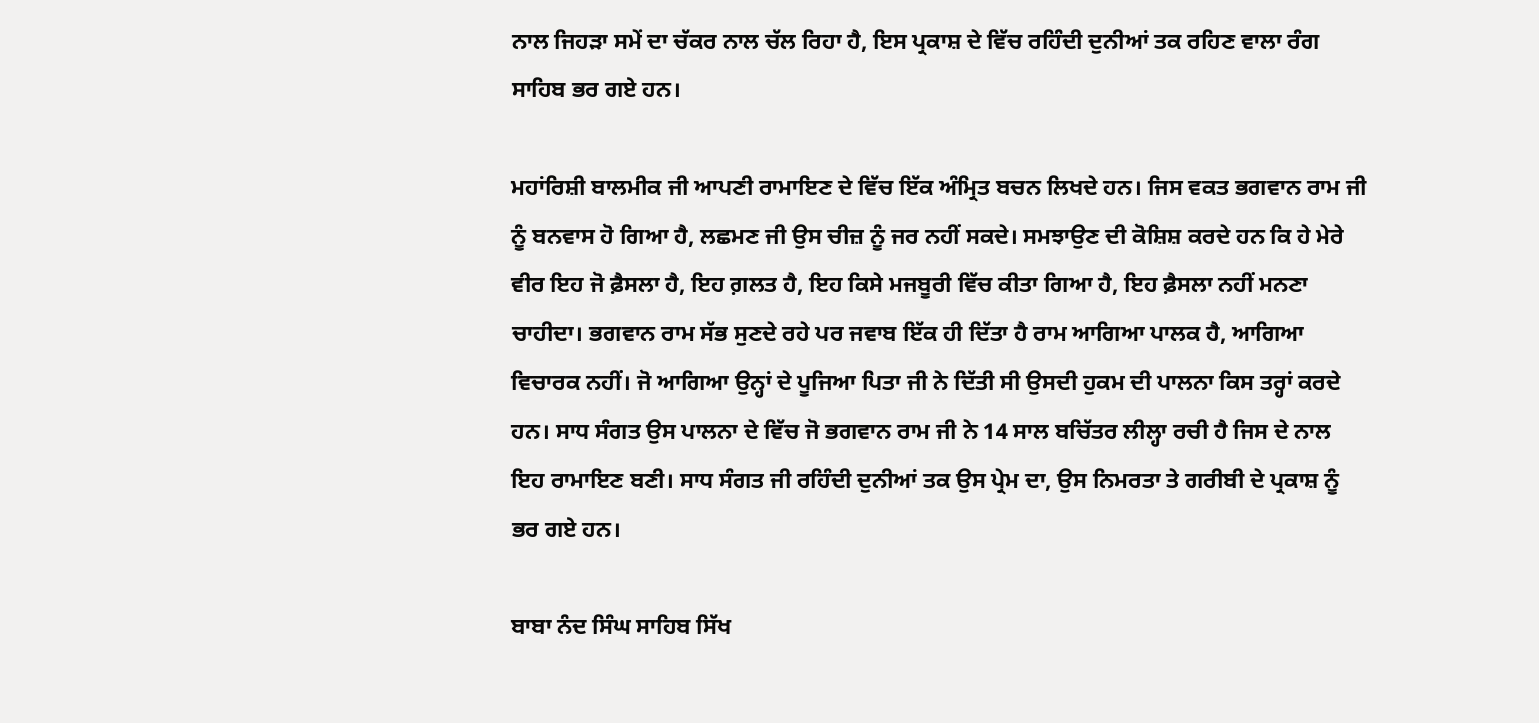ਨਾਲ ਜਿਹੜਾ ਸਮੇਂ ਦਾ ਚੱਕਰ ਨਾਲ ਚੱਲ ਰਿਹਾ ਹੈ, ਇਸ ਪ੍ਰਕਾਸ਼ ਦੇ ਵਿੱਚ ਰਹਿੰਦੀ ਦੁਨੀਆਂ ਤਕ ਰਹਿਣ ਵਾਲਾ ਰੰਗ ਸਾਹਿਬ ਭਰ ਗਏ ਹਨ।

ਮਹਾਂਰਿਸ਼ੀ ਬਾਲਮੀਕ ਜੀ ਆਪਣੀ ਰਾਮਾਇਣ ਦੇ ਵਿੱਚ ਇੱਕ ਅੰਮ੍ਰਿਤ ਬਚਨ ਲਿਖਦੇ ਹਨ। ਜਿਸ ਵਕਤ ਭਗਵਾਨ ਰਾਮ ਜੀ ਨੂੰ ਬਨਵਾਸ ਹੋ ਗਿਆ ਹੈ, ਲਛਮਣ ਜੀ ਉਸ ਚੀਜ਼ ਨੂੰ ਜਰ ਨਹੀਂ ਸਕਦੇ। ਸਮਝਾਉਣ ਦੀ ਕੋਸ਼ਿਸ਼ ਕਰਦੇ ਹਨ ਕਿ ਹੇ ਮੇਰੇ ਵੀਰ ਇਹ ਜੋ ਫ਼ੈਸਲਾ ਹੈ, ਇਹ ਗ਼ਲਤ ਹੈ, ਇਹ ਕਿਸੇ ਮਜਬੂਰੀ ਵਿੱਚ ਕੀਤਾ ਗਿਆ ਹੈ, ਇਹ ਫ਼ੈਸਲਾ ਨਹੀਂ ਮਨਣਾ ਚਾਹੀਦਾ। ਭਗਵਾਨ ਰਾਮ ਸੱਭ ਸੁਣਦੇ ਰਹੇ ਪਰ ਜਵਾਬ ਇੱਕ ਹੀ ਦਿੱਤਾ ਹੈ ਰਾਮ ਆਗਿਆ ਪਾਲਕ ਹੈ, ਆਗਿਆ ਵਿਚਾਰਕ ਨਹੀਂ। ਜੋ ਆਗਿਆ ਉਨ੍ਹਾਂ ਦੇ ਪੂਜਿਆ ਪਿਤਾ ਜੀ ਨੇ ਦਿੱਤੀ ਸੀ ਉਸਦੀ ਹੁਕਮ ਦੀ ਪਾਲਨਾ ਕਿਸ ਤਰ੍ਹਾਂ ਕਰਦੇ ਹਨ। ਸਾਧ ਸੰਗਤ ਉਸ ਪਾਲਨਾ ਦੇ ਵਿੱਚ ਜੋ ਭਗਵਾਨ ਰਾਮ ਜੀ ਨੇ 14 ਸਾਲ ਬਚਿੱਤਰ ਲੀਲ੍ਹਾ ਰਚੀ ਹੈ ਜਿਸ ਦੇ ਨਾਲ ਇਹ ਰਾਮਾਇਣ ਬਣੀ। ਸਾਧ ਸੰਗਤ ਜੀ ਰਹਿੰਦੀ ਦੁਨੀਆਂ ਤਕ ਉਸ ਪ੍ਰੇਮ ਦਾ, ਉਸ ਨਿਮਰਤਾ ਤੇ ਗਰੀਬੀ ਦੇ ਪ੍ਰਕਾਸ਼ ਨੂੰ ਭਰ ਗਏ ਹਨ।

ਬਾਬਾ ਨੰਦ ਸਿੰਘ ਸਾਹਿਬ ਸਿੱਖ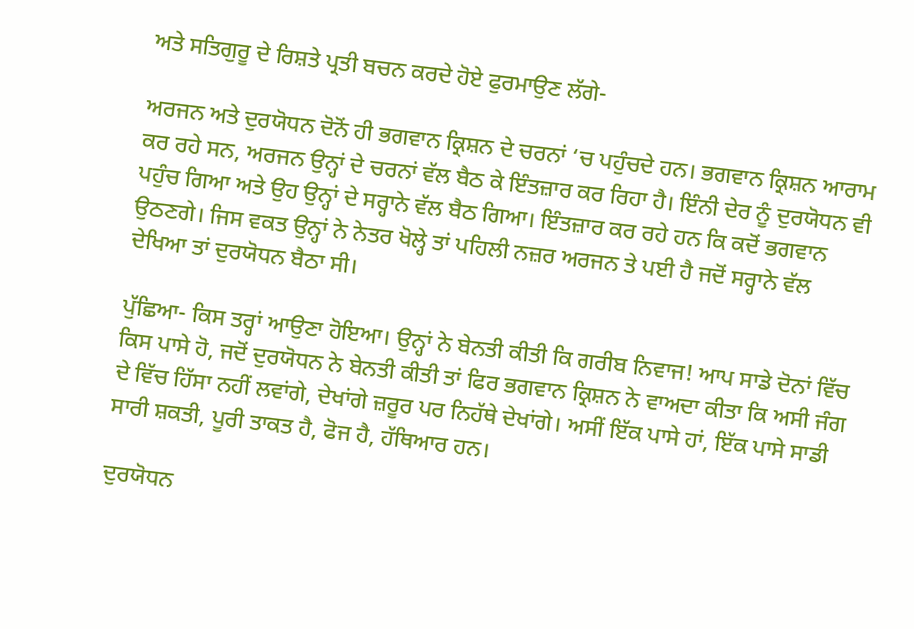ਅਤੇ ਸਤਿਗੁਰੂ ਦੇ ਰਿਸ਼ਤੇ ਪ੍ਰਤੀ ਬਚਨ ਕਰਦੇ ਹੋਏ ਫੁਰਮਾਉਣ ਲੱਗੇ-

ਅਰਜਨ ਅਤੇ ਦੁਰਯੋਧਨ ਦੋਨੋਂ ਹੀ ਭਗਵਾਨ ਕ੍ਰਿਸ਼ਨ ਦੇ ਚਰਨਾਂ ‘ਚ ਪਹੁੰਚਦੇ ਹਨ। ਭਗਵਾਨ ਕ੍ਰਿਸ਼ਨ ਆਰਾਮ ਕਰ ਰਹੇ ਸਨ, ਅਰਜਨ ਉਨ੍ਹਾਂ ਦੇ ਚਰਨਾਂ ਵੱਲ ਬੈਠ ਕੇ ਇੰਤਜ਼ਾਰ ਕਰ ਰਿਹਾ ਹੈ। ਇੰਨੀ ਦੇਰ ਨੂੰ ਦੁਰਯੋਧਨ ਵੀ ਪਹੁੰਚ ਗਿਆ ਅਤੇ ਉਹ ਉਨ੍ਹਾਂ ਦੇ ਸਰ੍ਹਾਨੇ ਵੱਲ ਬੈਠ ਗਿਆ। ਇੰਤਜ਼ਾਰ ਕਰ ਰਹੇ ਹਨ ਕਿ ਕਦੋਂ ਭਗਵਾਨ ਉਠਣਗੇ। ਜਿਸ ਵਕਤ ਉਨ੍ਹਾਂ ਨੇ ਨੇਤਰ ਖੋਲ੍ਹੇ ਤਾਂ ਪਹਿਲੀ ਨਜ਼ਰ ਅਰਜਨ ਤੇ ਪਈ ਹੈ ਜਦੋਂ ਸਰ੍ਹਾਨੇ ਵੱਲ ਦੇਖਿਆ ਤਾਂ ਦੁਰਯੋਧਨ ਬੈਠਾ ਸੀ।

ਪੁੱਛਿਆ- ਕਿਸ ਤਰ੍ਹਾਂ ਆਉਣਾ ਹੋਇਆ। ਉਨ੍ਹਾਂ ਨੇ ਬੇਨਤੀ ਕੀਤੀ ਕਿ ਗਰੀਬ ਨਿਵਾਜ! ਆਪ ਸਾਡੇ ਦੋਨਾਂ ਵਿੱਚ ਕਿਸ ਪਾਸੇ ਹੋ, ਜਦੋਂ ਦੁਰਯੋਧਨ ਨੇ ਬੇਨਤੀ ਕੀਤੀ ਤਾਂ ਫਿਰ ਭਗਵਾਨ ਕ੍ਰਿਸ਼ਨ ਨੇ ਵਾਅਦਾ ਕੀਤਾ ਕਿ ਅਸੀ ਜੰਗ ਦੇ ਵਿੱਚ ਹਿੱਸਾ ਨਹੀਂ ਲਵਾਂਗੇ, ਦੇਖਾਂਗੇ ਜ਼ਰੂਰ ਪਰ ਨਿਹੱਥੇ ਦੇਖਾਂਗੇ। ਅਸੀਂ ਇੱਕ ਪਾਸੇ ਹਾਂ, ਇੱਕ ਪਾਸੇ ਸਾਡੀ ਸਾਰੀ ਸ਼ਕਤੀ, ਪੂਰੀ ਤਾਕਤ ਹੈ, ਫੋਜ ਹੈ, ਹੱਥਿਆਰ ਹਨ।

ਦੁਰਯੋਧਨ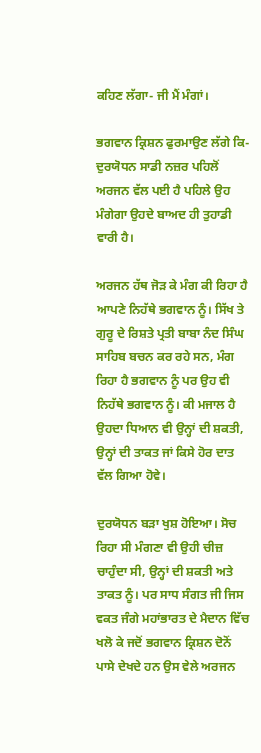ਕਹਿਣ ਲੱਗਾ- ਜੀ ਮੈਂ ਮੰਗਾਂ।

ਭਗਵਾਨ ਕ੍ਰਿਸ਼ਨ ਫੁਰਮਾਉਣ ਲੱਗੇ ਕਿ- ਦੁਰਯੋਧਨ ਸਾਡੀ ਨਜ਼ਰ ਪਹਿਲੋਂ ਅਰਜਨ ਵੱਲ ਪਈ ਹੈ ਪਹਿਲੇ ਉਹ ਮੰਗੇਗਾ ਉਹਦੇ ਬਾਅਦ ਹੀ ਤੁਹਾਡੀ ਵਾਰੀ ਹੈ।

ਅਰਜਨ ਹੱਥ ਜੋੜ ਕੇ ਮੰਗ ਕੀ ਰਿਹਾ ਹੈ ਆਪਣੇ ਨਿਹੱਥੇ ਭਗਵਾਨ ਨੂੰ। ਸਿੱਖ ਤੇ ਗੁਰੂ ਦੇ ਰਿਸ਼ਤੇ ਪ੍ਰਤੀ ਬਾਬਾ ਨੰਦ ਸਿੰਘ ਸਾਹਿਬ ਬਚਨ ਕਰ ਰਹੇ ਸਨ, ਮੰਗ ਰਿਹਾ ਹੈ ਭਗਵਾਨ ਨੂੰ ਪਰ ਉਹ ਵੀ ਨਿਹੱਥੇ ਭਗਵਾਨ ਨੂੰ। ਕੀ ਮਜਾਲ ਹੈ ਉਹਦਾ ਧਿਆਨ ਵੀ ਉਨ੍ਹਾਂ ਦੀ ਸ਼ਕਤੀ, ਉਨ੍ਹਾਂ ਦੀ ਤਾਕਤ ਜਾਂ ਕਿਸੇ ਹੋਰ ਦਾਤ ਵੱਲ ਗਿਆ ਹੋਵੇ।

ਦੁਰਯੋਧਨ ਬੜਾ ਖੁਸ਼ ਹੋਇਆ। ਸੋਚ ਰਿਹਾ ਸੀ ਮੰਗਣਾ ਵੀ ਉਹੀ ਚੀਜ਼ ਚਾਹੁੰਦਾ ਸੀ, ਉਨ੍ਹਾਂ ਦੀ ਸ਼ਕਤੀ ਅਤੇ ਤਾਕਤ ਨੂੰ। ਪਰ ਸਾਧ ਸੰਗਤ ਜੀ ਜਿਸ ਵਕਤ ਜੰਗੇ ਮਹਾਂਭਾਰਤ ਦੇ ਮੈਦਾਨ ਵਿੱਚ ਖਲੋ ਕੇ ਜਦੋਂ ਭਗਵਾਨ ਕ੍ਰਿਸ਼ਨ ਦੋਨੋਂ ਪਾਸੇ ਦੇਖਦੇ ਹਨ ਉਸ ਵੇਲੇ ਅਰਜਨ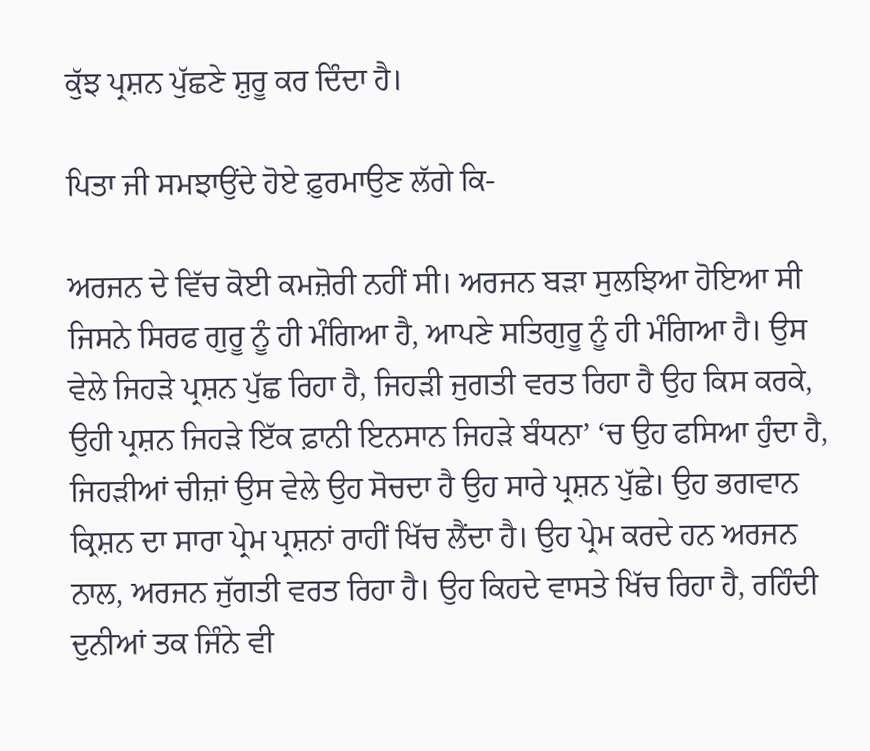ਕੁੱਝ ਪ੍ਰਸ਼ਨ ਪੁੱਛਣੇ ਸ਼ੁਰੂ ਕਰ ਦਿੰਦਾ ਹੈ।

ਪਿਤਾ ਜੀ ਸਮਝਾਉਂਦੇ ਹੋਏ ਫ਼ੁਰਮਾਉਣ ਲੱਗੇ ਕਿ-

ਅਰਜਨ ਦੇ ਵਿੱਚ ਕੋਈ ਕਮਜ਼ੋਰੀ ਨਹੀਂ ਸੀ। ਅਰਜਨ ਬੜਾ ਸੁਲਝਿਆ ਹੋਇਆ ਸੀ ਜਿਸਨੇ ਸਿਰਫ ਗੁਰੂ ਨੂੰ ਹੀ ਮੰਗਿਆ ਹੈ, ਆਪਣੇ ਸਤਿਗੁਰੂ ਨੂੰ ਹੀ ਮੰਗਿਆ ਹੈ। ਉਸ ਵੇਲੇ ਜਿਹੜੇ ਪ੍ਰਸ਼ਨ ਪੁੱਛ ਰਿਹਾ ਹੈ, ਜਿਹੜੀ ਜੁਗਤੀ ਵਰਤ ਰਿਹਾ ਹੈ ਉਹ ਕਿਸ ਕਰਕੇ, ਉਹੀ ਪ੍ਰਸ਼ਨ ਜਿਹੜੇ ਇੱਕ ਫ਼ਾਨੀ ਇਨਸਾਨ ਜਿਹੜੇ ਬੰਧਨਾ’ ‘ਚ ਉਹ ਫਸਿਆ ਹੁੰਦਾ ਹੈ, ਜਿਹੜੀਆਂ ਚੀਜ਼ਾਂ ਉਸ ਵੇਲੇ ਉਹ ਸੋਚਦਾ ਹੈ ਉਹ ਸਾਰੇ ਪ੍ਰਸ਼ਨ ਪੁੱਛੇ। ਉਹ ਭਗਵਾਨ ਕ੍ਰਿਸ਼ਨ ਦਾ ਸਾਰਾ ਪ੍ਰੇਮ ਪ੍ਰਸ਼ਨਾਂ ਰਾਹੀਂ ਖਿੱਚ ਲੈਂਦਾ ਹੈ। ਉਹ ਪ੍ਰੇਮ ਕਰਦੇ ਹਨ ਅਰਜਨ ਨਾਲ, ਅਰਜਨ ਜੁੱਗਤੀ ਵਰਤ ਰਿਹਾ ਹੈ। ਉਹ ਕਿਹਦੇ ਵਾਸਤੇ ਖਿੱਚ ਰਿਹਾ ਹੈ, ਰਹਿੰਦੀ ਦੁਨੀਆਂ ਤਕ ਜਿੰਨੇ ਵੀ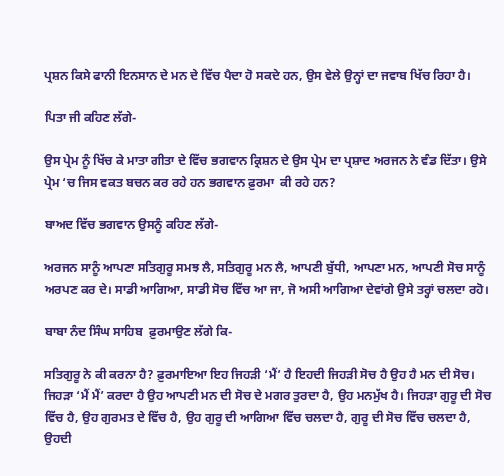ਪ੍ਰਸ਼ਨ ਕਿਸੇ ਫਾਨੀ ਇਨਸਾਨ ਦੇ ਮਨ ਦੇ ਵਿੱਚ ਪੈਦਾ ਹੋ ਸਕਦੇ ਹਨ, ਉਸ ਵੇਲੇ ਉਨ੍ਹਾਂ ਦਾ ਜਵਾਬ ਖਿੱਚ ਰਿਹਾ ਹੈ।

ਪਿਤਾ ਜੀ ਕਹਿਣ ਲੱਗੇ-

ਉਸ ਪ੍ਰੇਮ ਨੂੰ ਖਿੱਚ ਕੇ ਮਾਤਾ ਗੀਤਾ ਦੇ ਵਿੱਚ ਭਗਵਾਨ ਕ੍ਰਿਸ਼ਨ ਦੇ ਉਸ ਪ੍ਰੇਮ ਦਾ ਪ੍ਰਸ਼ਾਦ ਅਰਜਨ ਨੇ ਵੰਡ ਦਿੱਤਾ। ਉਸੇ ਪ੍ਰੇਮ ‘ਚ ਜਿਸ ਵਕਤ ਬਚਨ ਕਰ ਰਹੇ ਹਨ ਭਗਵਾਨ ਫ਼ੁਰਮਾ  ਕੀ ਰਹੇ ਹਨ?

ਬਾਅਦ ਵਿੱਚ ਭਗਵਾਨ ਉਸਨੂੰ ਕਹਿਣ ਲੱਗੇ-

ਅਰਜਨ ਸਾਨੂੰ ਆਪਣਾ ਸਤਿਗੁਰੂ ਸਮਝ ਲੈ, ਸਤਿਗੁਰੂ ਮਨ ਲੈ, ਆਪਣੀ ਬੁੱਧੀ, ਆਪਣਾ ਮਨ, ਆਪਣੀ ਸੋਚ ਸਾਨੂੰ ਅਰਪਣ ਕਰ ਦੇ। ਸਾਡੀ ਆਗਿਆ, ਸਾਡੀ ਸੋਚ ਵਿੱਚ ਆ ਜਾ, ਜੋ ਅਸੀ ਆਗਿਆ ਦੇਵਾਂਗੇ ਉਸੇ ਤਰ੍ਹਾਂ ਚਲਦਾ ਰਹੋ।

ਬਾਬਾ ਨੰਦ ਸਿੰਘ ਸਾਹਿਬ  ਫ਼ੁਰਮਾਉਣ ਲੱਗੇ ਕਿ-

ਸਤਿਗੁਰੂ ਨੇ ਕੀ ਕਰਨਾ ਹੈ? ਫ਼ੁਰਮਾਇਆ ਇਹ ਜਿਹੜੀ ‘ਮੈਂ’ ਹੈ ਇਹਦੀ ਜਿਹੜੀ ਸੋਚ ਹੈ ਉਹ ਹੈ ਮਨ ਦੀ ਸੋਚ। ਜਿਹੜਾ ‘ਮੈਂ ਮੈਂ’ ਕਰਦਾ ਹੈ ਉਹ ਆਪਣੀ ਮਨ ਦੀ ਸੋਚ ਦੇ ਮਗਰ ਤੁਰਦਾ ਹੈ, ਉਹ ਮਨਮੁੱਖ ਹੈ। ਜਿਹੜਾ ਗੁਰੂ ਦੀ ਸੋਚ ਵਿੱਚ ਹੈ, ਉਹ ਗੁਰਮਤ ਦੇ ਵਿੱਚ ਹੈ, ਉਹ ਗੁਰੂ ਦੀ ਆਗਿਆ ਵਿੱਚ ਚਲਦਾ ਹੈ, ਗੁਰੂ ਦੀ ਸੋਚ ਵਿੱਚ ਚਲਦਾ ਹੈ, ਉਹਦੀ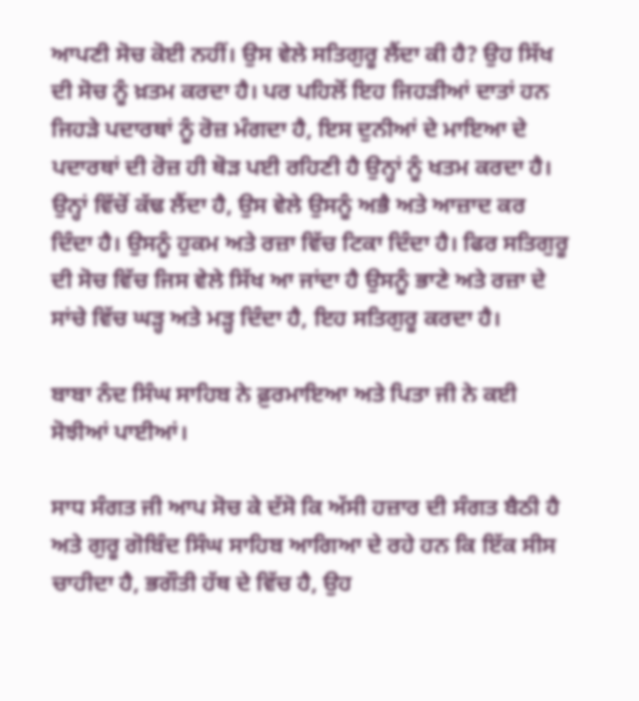ਆਪਣੀ ਸੋਚ ਕੋਈ ਨਹੀਂ। ਉਸ ਵੇਲੇ ਸਤਿਗੁਰੂ ਲੈਂਦਾ ਕੀ ਹੈ? ਉਹ ਸਿੱਖ ਦੀ ਸੋਚ ਨੂੰ ਖ਼ਤਮ ਕਰਦਾ ਹੈ। ਪਰ ਪਹਿਲੋਂ ਇਹ ਜਿਹੜੀਆਂ ਦਾਤਾਂ ਹਨ ਜਿਹੜੇ ਪਦਾਰਥਾਂ ਨੂੰ ਰੋਜ਼ ਮੰਗਦਾ ਹੈ, ਇਸ ਦੁਨੀਆਂ ਦੇ ਮਾਇਆ ਦੇ ਪਦਾਰਥਾਂ ਦੀ ਰੋਜ਼ ਹੀ ਥੋੜ ਪਈ ਰਹਿਣੀ ਹੈ ਉਨ੍ਹਾਂ ਨੂੰ ਖਤਮ ਕਰਦਾ ਹੈ। ਉਨ੍ਹਾਂ ਵਿੱਚੋਂ ਕੱਢ ਲੈਂਦਾ ਹੈ, ਉਸ ਵੇਲੇ ਉਸਨੂੰ ਅਭੈ ਅਤੇ ਆਜ਼ਾਦ ਕਰ ਦਿੰਦਾ ਹੈ। ਉਸਨੂੰ ਹੁਕਮ ਅਤੇ ਰਜ਼ਾ ਵਿੱਚ ਟਿਕਾ ਦਿੰਦਾ ਹੈ। ਫਿਰ ਸਤਿਗੁਰੂ ਦੀ ਸੋਚ ਵਿੱਚ ਜਿਸ ਵੇਲੇ ਸਿੱਖ ਆ ਜਾਂਦਾ ਹੈ ਉਸਨੂੰ ਭਾਣੇ ਅਤੇ ਰਜ਼ਾ ਦੇ ਸਾਂਚੇ ਵਿੱਚ ਘੜ੍ਹ ਅਤੇ ਮੜ੍ਹ ਦਿੰਦਾ ਹੈ, ਇਹ ਸਤਿਗੁਰੂ ਕਰਦਾ ਹੈ।

ਬਾਬਾ ਨੰਦ ਸਿੰਘ ਸਾਹਿਬ ਨੇ ਫ਼ੁਰਮਾਇਆ ਅਤੇ ਪਿਤਾ ਜੀ ਨੇ ਕਈ ਸੋਝੀਆਂ ਪਾਈਆਂ।

ਸਾਧ ਸੰਗਤ ਜੀ ਆਪ ਸੋਚ ਕੇ ਦੱਸੋ ਕਿ ਅੱਸੀ ਹਜ਼ਾਰ ਦੀ ਸੰਗਤ ਬੈਠੀ ਹੈ ਅਤੇ ਗੁਰੂ ਗੋਬਿੰਦ ਸਿੰਘ ਸਾਹਿਬ ਆਗਿਆ ਦੇ ਰਹੇ ਹਨ ਕਿ ਇੱਕ ਸੀਸ ਚਾਹੀਦਾ ਹੈ, ਭਗੌਤੀ ਹੱਥ ਦੇ ਵਿੱਚ ਹੈ, ਉਹ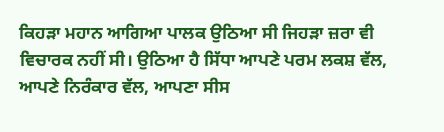ਕਿਹੜਾ ਮਹਾਨ ਆਗਿਆ ਪਾਲਕ ਉਠਿਆ ਸੀ ਜਿਹੜਾ ਜ਼ਰਾ ਵੀ ਵਿਚਾਰਕ ਨਹੀਂ ਸੀ। ਉਠਿਆ ਹੈ ਸਿੱਧਾ ਆਪਣੇ ਪਰਮ ਲਕਸ਼ ਵੱਲ, ਆਪਣੇ ਨਿਰੰਕਾਰ ਵੱਲ, ਆਪਣਾ ਸੀਸ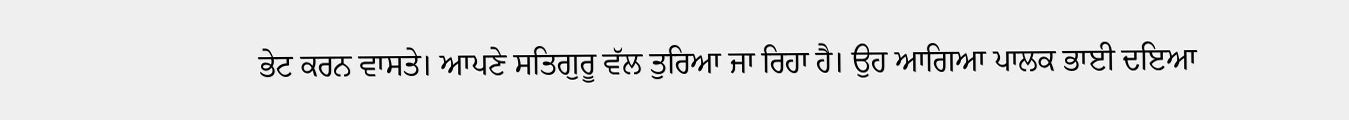ਭੇਟ ਕਰਨ ਵਾਸਤੇ। ਆਪਣੇ ਸਤਿਗੁਰੂ ਵੱਲ ਤੁਰਿਆ ਜਾ ਰਿਹਾ ਹੈ। ਉਹ ਆਗਿਆ ਪਾਲਕ ਭਾਈ ਦਇਆ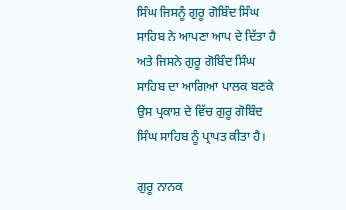ਸਿੰਘ ਜਿਸਨੂੰ ਗੁਰੂ ਗੋਬਿੰਦ ਸਿੰਘ ਸਾਹਿਬ ਨੇ ਆਪਣਾ ਆਪ ਦੇ ਦਿੱਤਾ ਹੈ ਅਤੇ ਜਿਸਨੇ ਗੁਰੂ ਗੋਬਿੰਦ ਸਿੰਘ ਸਾਹਿਬ ਦਾ ਆਗਿਆ ਪਾਲਕ ਬਣਕੇ ਉਸ ਪ੍ਰਕਾਸ਼ ਦੇ ਵਿੱਚ ਗੁਰੂ ਗੋਬਿੰਦ ਸਿੰਘ ਸਾਹਿਬ ਨੂੰ ਪ੍ਰਾਪਤ ਕੀਤਾ ਹੈ।

ਗੁਰੂ ਨਾਨਕ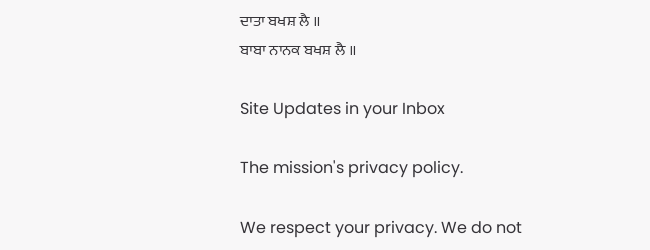ਦਾਤਾ ਬਖਸ਼ ਲੈ ॥
ਬਾਬਾ ਨਾਨਕ ਬਖਸ਼ ਲੈ ॥

Site Updates in your Inbox

The mission's privacy policy.

We respect your privacy. We do not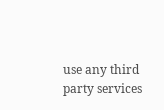use any third party services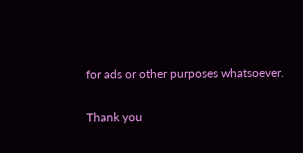for ads or other purposes whatsoever.

Thank you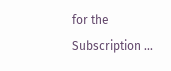for the Subscription ...